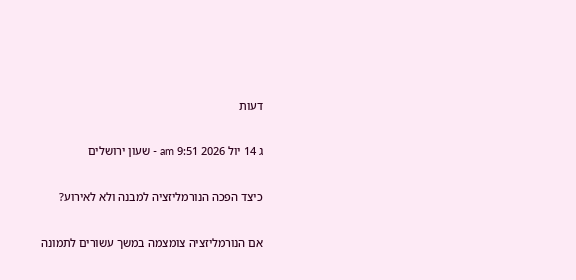דעות

ג 14 יול 2026 9:51 am - שעון ירושלים

כיצד הפכה הנורמליזציה למבנה ולא לאירוע?

אם הנורמליזציה צומצמה במשך עשורים לתמונה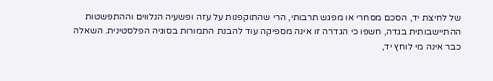של לחיצת יד, הסכם מסחרי או מפגש תרבותי, הרי שהתוקפנות על עזה ופשעיה הנלווים וההתפשטות ההתיישבותית בגדה, חשפו כי הגדרה זו אינה מספיקה עוד להבנת התמורות בסוגיה הפלסטינית. השאלה כבר אינה מי לוחץ יד,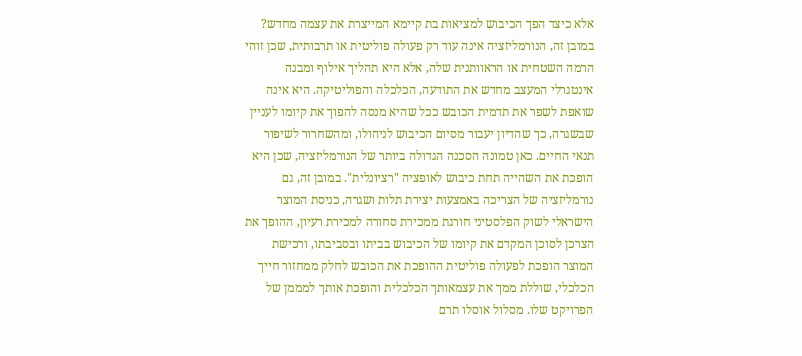אלא כיצד הפך הכיבוש למציאות בת קיימא המייצרת את עצמה מחדש? במובן זה, הנורמליזציה אינה עוד רק פעולה פוליטית או תרבותית, שכן זוהי הרמה השטחית או הראוותנית שלה, אלא היא תהליך אילוף ומבנה אינטגרלי המעצב מחדש את התודעה, הכלכלה והפוליטיקה. היא אינה שואפת לשפר את תדמית הכובש ככל שהיא מנסה להפוך את קיומו לעניין שבשגרה, כך שהדיון יעבור מסיום הכיבוש לניהולו, ומהשחרור לשיפור תנאי החיים. כאן טמונה הסכנה הגדולה ביותר של הנורמליזציה, שכן היא הופכת את השהייה תחת כיבוש לאופציה "רציונלית". במובן זה, גם נורמליזציה של הצריכה באמצעות יצירת תלות ושגרה, כניסת המוצר הישראלי לשוק הפלסטיני חורגת ממכירת סחורה למכירת רעיון, ההופך את הצרכן לסוכן המקדם את קיומו של הכיבוש בביתו ובסביבתו, ורכישת המוצר הופכת לפעולה פוליטית ההופכת את הכובש לחלק ממחזור חייך הכלכלי, שוללת ממך את עצמאותך הכלכלית והופכת אותך למממן של הפרויקט שלו. מסלול אוסלו תרם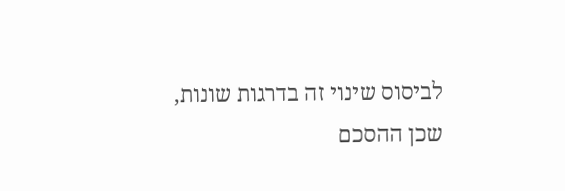לביסוס שינוי זה בדרגות שונות, שכן ההסכם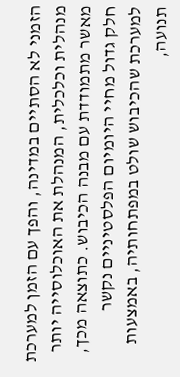הזמני לא הסתיים במדינה, והפך עם הזמן למערכת מנהלית וכלכלית, המנהלת את האוכלוסייה יותר מאשר מתמודדת עם מבנה הכיבוש. כתוצאה מכך, חלק גדול מחיי היומיום הפלסטיניים נקשר למערכת שהכיבוש שולט במפתחותיה, באמצעות תנועה,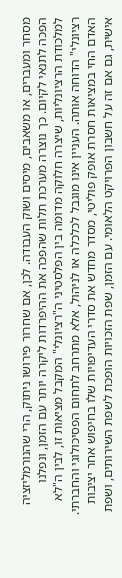מסחר ומעברים, או משאבים, מיסים ושוק העבודה. לכן, אם שחרור פירושו ניתוק, הרי שהנורמליזציה הפכה לתנאי לקיום. כך נוצרה מערכת תלות שהפכה את ההיפרדות ליקרה יותר עם הזמן, ונפלנו למלכודת הרציונליות, שיצרה חלוקה מדומה בין הפלסטיני ה"רציונלי" המקבל מציאות זו, לבין ה"לא רציונלי" הדוחה אותה. העניין אינו מוגבל לכלכלה או לניהול, אלא מתרחב לתחום הפסיכולוגי והחברתי. האדם החי במציאות חסרת אופק פוליטי, מסדר מחדש את סדרי העדיפויות שלו בחיפוש אחר יציבות אישית, גם אם זה על חשבון הפרויקט הלאומי. עם הזמן, שפת הזכויות הופכת לשפת השירותים, ושפת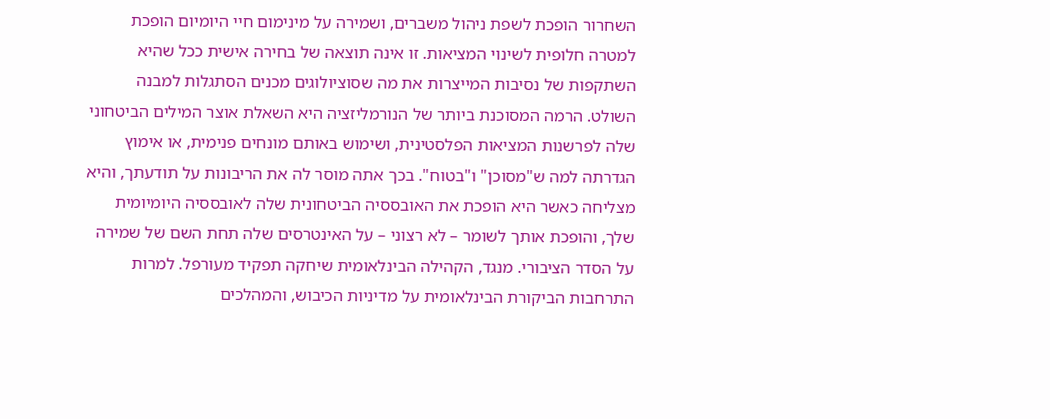השחרור הופכת לשפת ניהול משברים, ושמירה על מינימום חיי היומיום הופכת למטרה חלופית לשינוי המציאות. זו אינה תוצאה של בחירה אישית ככל שהיא השתקפות של נסיבות המייצרות את מה שסוציולוגים מכנים הסתגלות למבנה השולט. הרמה המסוכנת ביותר של הנורמליזציה היא השאלת אוצר המילים הביטחוני שלה לפרשנות המציאות הפלסטינית, ושימוש באותם מונחים פנימית, או אימוץ הגדרתה למה ש"מסוכן" ו"בטוח". בכך אתה מוסר לה את הריבונות על תודעתך, והיא מצליחה כאשר היא הופכת את האובססיה הביטחונית שלה לאובססיה היומיומית שלך, והופכת אותך לשומר – לא רצוני – על האינטרסים שלה תחת השם של שמירה על הסדר הציבורי. מנגד, הקהילה הבינלאומית שיחקה תפקיד מעורפל. למרות התרחבות הביקורת הבינלאומית על מדיניות הכיבוש, והמהלכים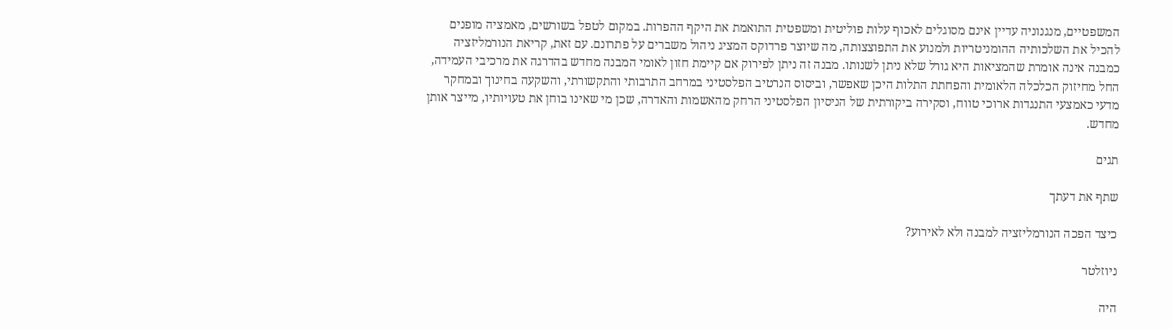המשפטיים, מנגנוניה עדיין אינם מסוגלים לאכוף עלות פוליטית ומשפטית התואמת את היקף ההפרות. במקום לטפל בשורשים, מאמציה מופנים להכיל את השלכותיה ההומניטריות ולמנוע את התפוצצותה, מה שיוצר פרדוקס המציג ניהול משברים על פתרונם. עם זאת, קריאת הנורמליזציה כמבנה אינה אומרת שהמציאות היא גורל שלא ניתן לשנותו. מבנה זה ניתן לפירוק אם קיימת חזון לאומי המבנה מחדש בהדרגה את מרכיבי העמידה, החל מחיזוק הכלכלה הלאומית והפחתת התלות היכן שאפשר, וביסוס הנרטיב הפלסטיני במרחב התרבותי והתקשורתי, והשקעה בחינוך ובמחקר מדעי כאמצעי התנגדות ארוכי טווח, וסקירה ביקורתית של הניסיון הפלסטיני הרחק מהאשמות והאדרה, שכן מי שאינו בוחן את טעויותיו, מייצר אותן מחדש.

תגים

שתף את דעתך

כיצד הפכה הנורמליזציה למבנה ולא לאירוע?

ניוזלטר

היה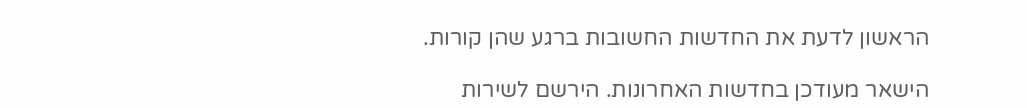הראשון לדעת את החדשות החשובות ברגע שהן קורות.

הישאר מעודכן בחדשות האחרונות. הירשם לשירות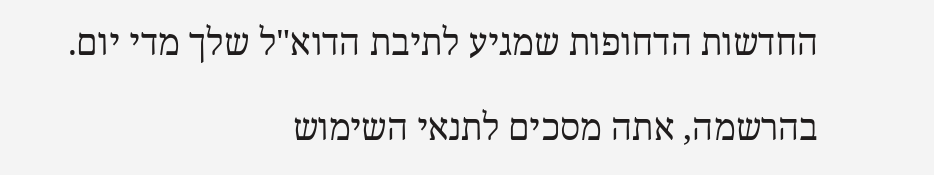החדשות הדחופות שמגיע לתיבת הדוא"ל שלך מדי יום.

בהרשמה, אתה מסכים לתנאי השימוש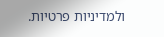ולמדיניות פרטיות.